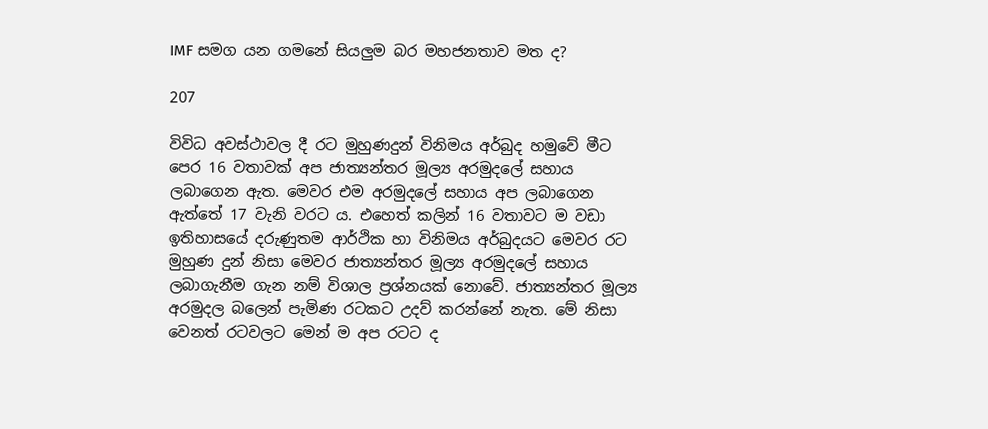IMF සමග යන ගමනේ සියලුම බර මහජනතාව මත ද?

207

විවිධ අවස්ථාවල දී රට මුහුණදුන් විනිමය අර්බුද හමුවේ මීට පෙර 16 වතාවක් අප ජාත්‍යන්තර මූල්‍ය අරමුදලේ සහාය ලබාගෙන ඇත. මෙවර එම අරමුදලේ සහාය අප ලබාගෙන ඇත්තේ 17 වැනි වරට ය. එහෙත් කලින් 16 වතාවට ම වඩා ඉතිහාසයේ දරුණුතම ආර්ථික හා විනිමය අර්බුදයට මෙවර රට මුහුණ දුන් නිසා මෙවර ජාත්‍යන්තර මූල්‍ය අරමුදලේ සහාය ලබාගැනීම ගැන නම් විශාල ප්‍රශ්නයක් නොවේ. ජාත්‍යන්තර මූල්‍ය අරමුදල බලෙන් පැමිණ රටකට උදව් කරන්නේ නැත. මේ නිසා වෙනත් රටවලට මෙන් ම අප රටට ද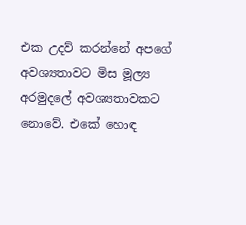එක උදව් කරන්නේ අපගේ අවශ්‍යතාවට මිස මූල්‍ය අරමුදලේ අවශ්‍යතාවකට නොවේ. එකේ හොඳ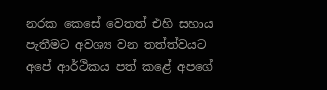නරක කෙසේ වෙතත් එහි සහාය පැතීමට අවශ්‍ය වන තත්ත්වයට අපේ ආර්ථිකය පත් කළේ අපගේ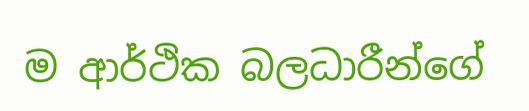ම ආර්ථික බලධාරීන්ගේ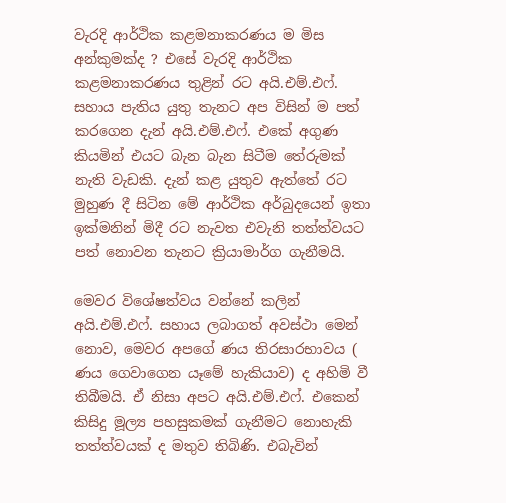වැරදි ආර්ථික කළමනාකරණය ම මිස අන්කුමක්ද ? එසේ වැරදි ආර්ථික කළමනාකරණය තුළින් රට අයි.එම්.එෆ්. සහාය පැතිය යුතු තැනට අප විසින් ම පත් කරගෙන දැන් අයි.එම්.එෆ්. එකේ අගුණ කියමින් එයට බැන බැන සිටීම තේරුමක් නැති වැඩකි. දැන් කළ යුතුව ඇත්තේ රට මුහුණ දී සිටින මේ ආර්ථික අර්බුදයෙන් ඉතා ඉක්මනින් මිදී රට නැවත එවැනි තත්ත්වයට පත් නොවන තැනට ක්‍රියාමාර්ග ගැනීමයි.

මෙවර විශේෂත්වය වන්නේ කලින් අයි.එම්.එෆ්. සහාය ලබාගත් අවස්ථා මෙන් නොව, මෙවර අපගේ ණය තිරසාරභාවය ( ණය ගෙවාගෙන යෑමේ හැකියාව) ද අහිමි වී තිබීමයි. ඒ නිසා අපට අයි.එම්.එෆ්. එකෙන් කිසිදු මූල්‍ය පහසුකමක් ගැනීමට නොහැකි තත්ත්වයක් ද මතුව තිබිණි. එබැවින්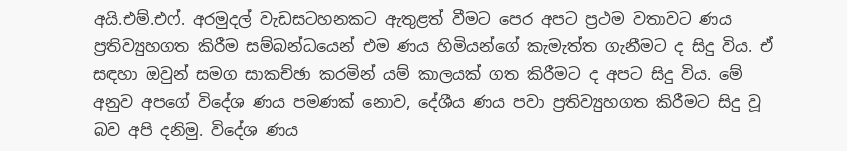අයි.එම්.එෆ්. අරමුදල් වැඩසටහනකට ඇතුළත් වීමට පෙර අපට ප්‍රථම වතාවට ණය ප්‍රතිව්‍යුහගත කිරීම සම්බන්ධයෙන් එම ණය හිමියන්ගේ කැමැත්ත ගැනීමට ද සිදු විය. ඒ සඳහා ඔවුන් සමග සාකච්ඡා කරමින් යම් කාලයක් ගත කිරීමට ද අපට සිදු විය. මේ අනුව අපගේ විදේශ ණය පමණක් නොව, දේශීය ණය පවා ප්‍රතිව්‍යුහගත කිරීමට සිදු වූ බව අපි දනිමු. විදේශ ණය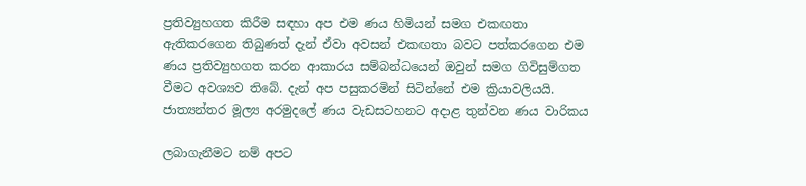ප්‍රතිව්‍යුහගත කිරීම සඳහා අප එම ණය හිමියන් සමග එකඟතා ඇතිකරගෙන තිබුණත් දැන් ඒවා අවසන් එකඟතා බවට පත්කරගෙන එම ණය ප්‍රතිව්‍යුහගත කරන ආකාරය සම්බන්ධයෙන් ඔවුන් සමග ගිවිසුම්ගත වීමට අවශ්‍යව තිබේ. දැන් අප පසුකරමින් සිටින්නේ එම ක්‍රියාවලියයි. ජාත්‍යන්තර මූල්‍ය අරමුදලේ ණය වැඩසටහනට අදාළ තුන්වන ණය වාරිකය

ලබාගැනීමට නම් අපට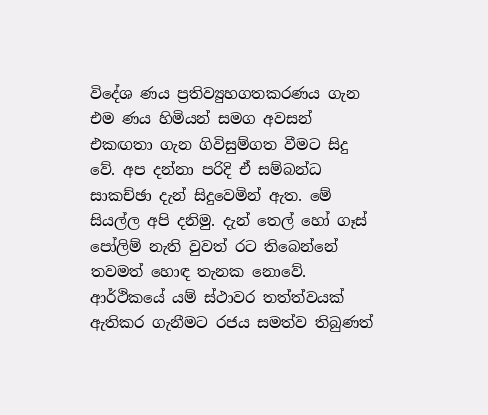විදේශ ණය ප්‍රතිව්‍යුහගතකරණය ගැන එම ණය හිමියන් සමග අවසන් එකඟතා ගැන ගිවිසුම්ගත වීමට සිදු වේ. අප දන්නා පරිදි ඒ සම්බන්ධ සාකච්ඡා දැන් සිදුවෙමින් ඇත. මේ සියල්ල අපි දනිමු. දැන් තෙල් හෝ ගෑස් පෝලිම් නැති වුවත් රට තිබෙන්නේ තවමත් හොඳ තැනක නොවේ. ආර්ථිකයේ යම් ස්ථාවර තත්ත්වයක් ඇතිකර ගැනීමට රජය සමත්ව තිබුණත්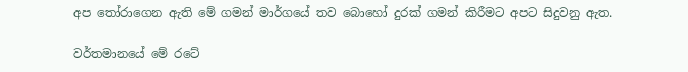අප තෝරාගෙන ඇති මේ ගමන් මාර්ගයේ තව බොහෝ දුරක් ගමන් කිරීමට අපට සිදුවනු ඇත.

වර්තමානයේ මේ රටේ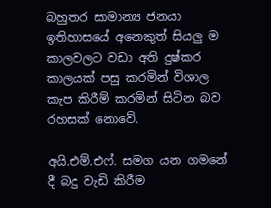බහුතර සාමාන්‍ය ජනයා ඉතිහාසයේ අනෙකුත් සියලු ම කාලවලට වඩා අති දුෂ්කර කාලයක් පසු කරමින් විශාල කැප කිරීම් කරමින් සිටින බව රහසක් නොවේ.

අයි.එම්.එෆ්. සමග යන ගමනේ දී බදු වැඩි කිරීම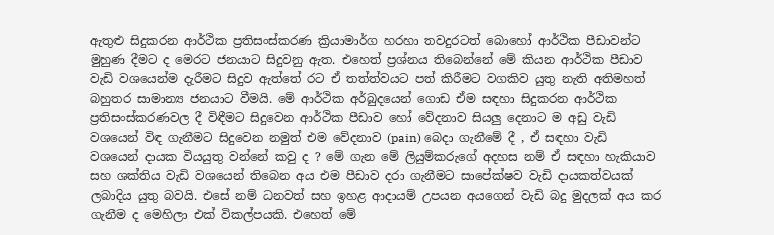ඇතුළු සිදුකරන ආර්ථික ප්‍රතිසංස්කරණ ක්‍රියාමාර්ග හරහා තවදුරටත් බොහෝ ආර්ථික පීඩාවන්ට මුහුණ දීමට ද මෙරට ජනයාට සිදුවනු ඇත. එහෙත් ප්‍රශ්නය තිබෙන්නේ මේ කියන ආර්ථික පීඩාව වැඩි වශයෙන්ම දැරීමට සිදුව ඇත්තේ රට ඒ තත්ත්වයට පත් කිරීමට වගකිව යුතු නැති අතිමහත් බහුතර සාමාන්‍ය ජනයාට වීමයි. මේ ආර්ථික අර්බුදයෙන් ගොඩ ඒම සඳහා සිදුකරන ආර්ථික ප්‍රතිසංස්කරණවල දී විඳීමට සිදුවෙන ආර්ථික පීඩාව හෝ වේදනාව සියලු දෙනාට ම අඩු වැඩි වශයෙන් විඳ ගැනීමට සිදුවෙන නමුත් එම වේදනාව (pain) බෙදා ගැනීමේ දී , ඒ සඳහා වැඩි වශයෙන් දායක වියයුතු වන්නේ කවු ද ? මේ ගැන මේ ලියුම්කරුගේ අදහස නම් ඒ සඳහා හැකියාව සහ ශක්තිය වැඩි වශයෙන් තිබෙන අය එම පීඩාව දරා ගැනීමට සාපේක්ෂව වැඩි දායකත්වයක් ලබාදිය යුතු බවයි. එසේ නම් ධනවත් සහ ඉහළ ආදායම් උපයන අයගෙන් වැඩි බදු මුදලක් අය කර ගැනීම ද මෙහිලා එක් විකල්පයකි. එහෙත් මේ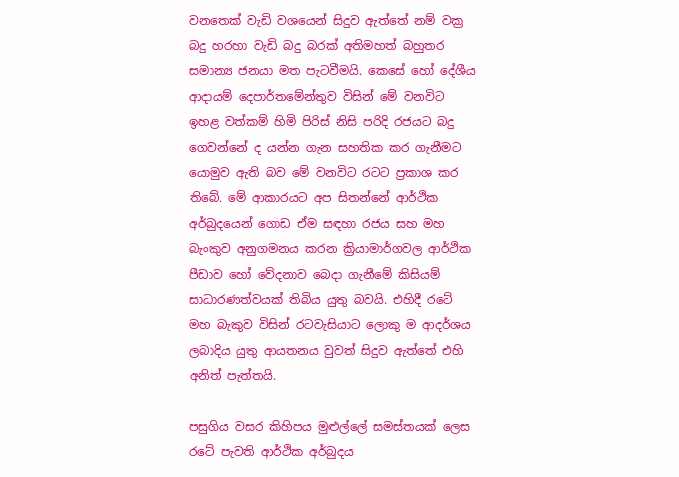වනතෙක් වැඩි වශයෙන් සිදුව ඇත්තේ නම් වක්‍ර බදු හරහා වැඩි බදු බරක් අතිමහත් බහුතර සමාන්‍ය ජනයා මත පැටවීමයි. කෙසේ හෝ දේශීය ආදායම් දෙපාර්තමේන්තුව විසින් මේ වනවිට ඉහළ වත්කම් හිමි පිරිස් නිසි පරිදි රජයට බදු ගෙවන්නේ ද යන්න ගැන සහතික කර ගැනීමට යොමුව ඇති බව මේ වනවිට රටට ප්‍රකාශ කර තිබේ. මේ ආකාරයට අප සිතන්නේ ආර්ථික අර්බුදයෙන් ගොඩ ඒම සඳහා රජය සහ මහ බැංකුව අනුගමනය කරන ක්‍රියාමාර්ගවල ආර්ථික පීඩාව හෝ වේදනාව බෙදා ගැනීමේ කිසියම් සාධාරණත්වයක් තිබිය යුතු බවයි. එහිදී රටේ මහ බැකුව විසින් රටවැසියාට ලොකු ම ආදර්ශය ලබාදිය යුතු ආයතනය වුවත් සිදුව ඇත්තේ එහි අනිත් පැත්තයි.

පසුගිය වසර කිහිපය මුළුල්ලේ සමස්තයක් ලෙස රටේ පැවති ආර්ථික අර්බුදය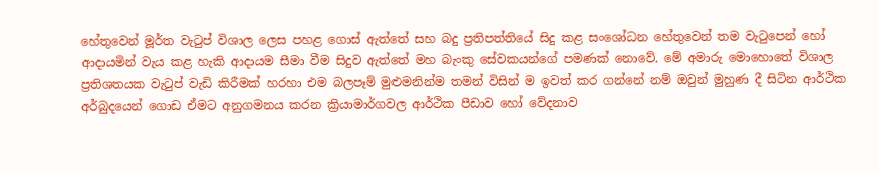හේතුවෙන් මූර්ත වැටුප් විශාල ලෙස පහළ ගොස් ඇත්තේ සහ බදු ප්‍රතිපත්තියේ සිදු කළ සංශෝධන හේතුවෙන් තම වැටුපෙන් හෝ ආදායමින් වැය කළ හැකි ආදායම සීමා වීම සිදුව ඇත්තේ මහ බැංකු සේවකයන්ගේ පමණක් නොවේ. මේ අමාරු මොහොතේ විශාල ප්‍රතිශතයක වැටුප් වැඩි කිරීමක් හරහා එම බලපෑම් මුළුමනින්ම තමන් විසින් ම ඉවත් කර ගන්නේ නම් ඔවුන් මුහුණ දී සිටින ආර්ථික අර්බුදයෙන් ගොඩ ඒමට අනුගමනය කරන ක්‍රියාමාර්ගවල ආර්ථික පීඩාව හෝ වේදනාව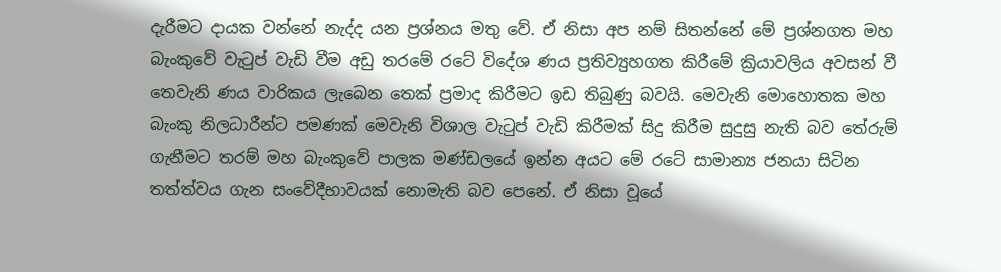දැරීමට දායක වන්නේ නැද්ද යන ප්‍රශ්නය මතු වේ. ඒ නිසා අප නම් සිතන්නේ මේ ප්‍රශ්නගත මහ බැංකුවේ වැටුප් වැඩි වීම අඩු තරමේ රටේ විදේශ ණය ප්‍රතිව්‍යුහගත කිරීමේ ක්‍රියාවලිය අවසන් වී තෙවැනි ණය වාරිකය ලැබෙන තෙක් ප්‍රමාද කිරීමට ඉඩ තිබුණු බවයි. මෙවැනි මොහොතක මහ බැංකු නිලධාරීන්ට පමණක් මෙවැනි විශාල වැටුප් වැඩි කිරීමක් සිදු කිරීම සුදුසු නැති බව තේරුම් ගැනීමට තරම් මහ බැංකුවේ පාලක මණ්ඩලයේ ඉන්න අයට මේ රටේ සාමාන්‍ය ජනයා සිටින තත්ත්වය ගැන සංවේදීභාවයක් නොමැති බව පෙනේ. ඒ නිසා වූයේ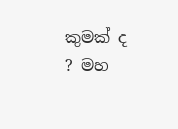කුමක් ද ? මහ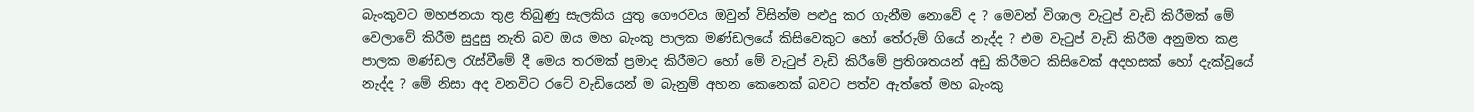බැංකුවට මහජනයා තුළ තිබුණු සැලකිය යුතු ගෞරවය ඔවුන් විසින්ම පළුදු කර ගැනීම නොවේ ද ? මෙවන් විශාල වැටුප් වැඩි කිරීමක් මේ වෙලාවේ කිරීම සුදුසු නැති බව ඔය මහ බැංකු පාලක මණ්ඩලයේ කිසිවෙකුට හෝ තේරුම් ගියේ නැද්ද ? එම වැටුප් වැඩි කිරීම අනුමත කළ පාලක මණ්ඩල රැස්වීමේ දී මෙය තරමක් ප්‍රමාද කිරීමට හෝ මේ වැටුප් වැඩි කිරීමේ ප්‍රතිශතයන් අඩු කිරීමට කිසිවෙක් අදහසක් හෝ දැක්වූයේ නැද්ද ? මේ නිසා අද වනවිට රටේ වැඩියෙන් ම බැනුම් අහන කෙනෙක් බවට පත්ව ඇත්තේ මහ බැංකු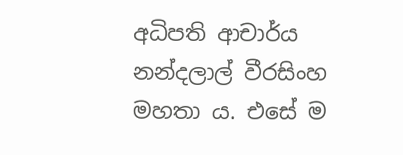අධිපති ආචාර්ය නන්දලාල් වීරසිංහ මහතා ය. එසේ ම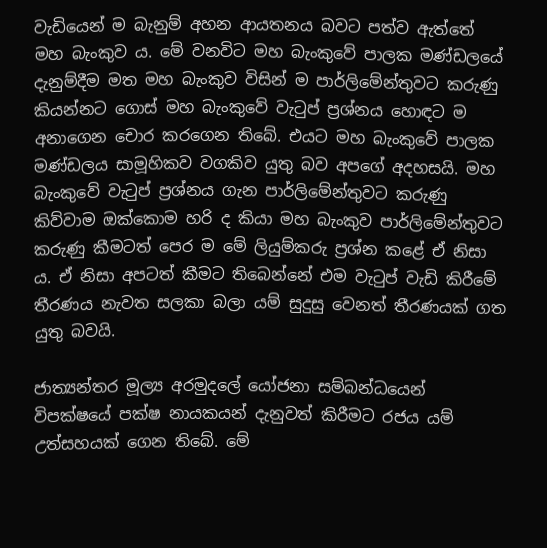වැඩියෙන් ම බැනුම් අහන ආයතනය බවට පත්ව ඇත්තේ මහ බැංකුව ය. මේ වනවිට මහ බැංකුවේ පාලක මණ්ඩලයේ දැනුම්දීම මත මහ බැංකුව විසින් ම පාර්ලිමේන්තුවට කරුණු කියන්නට ගොස් මහ බැංකුවේ වැටුප් ප්‍රශ්නය හොඳට ම අනාගෙන චොර කරගෙන තිබේ. එයට මහ බැංකුවේ පාලක මණ්ඩලය සාමූහිකව වගකිව යුතු බව අපගේ අදහසයි. මහ බැංකුවේ වැටුප් ප්‍රශ්නය ගැන පාර්ලිමේන්තුවට කරුණු කිව්වාම ඔක්කොම හරි ද කියා මහ බැංකුව පාර්ලිමේන්තුවට කරුණු කීමටත් පෙර ම මේ ලියුම්කරු ප්‍රශ්න කළේ ඒ නිසා ය. ඒ නිසා අපටත් කීමට තිබෙන්නේ එම වැටුප් වැඩි කිරීමේ තීරණය නැවත සලකා බලා යම් සුදුසු වෙනත් තීරණයක් ගත යුතු බවයි.

ජාත්‍යන්තර මූල්‍ය අරමුදලේ යෝජනා සම්බන්ධයෙන් විපක්ෂයේ පක්ෂ නායකයන් දැනුවත් කිරීමට රජය යම් උත්සහයක් ගෙන තිබේ. මේ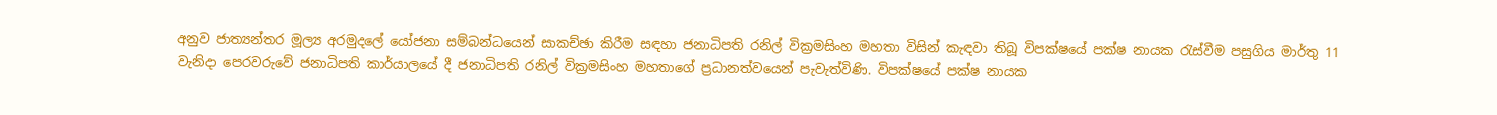අනුව ජාත්‍යන්තර මූල්‍ය අරමුදලේ යෝජනා සම්බන්ධයෙන් සාකච්ඡා කිරීම සඳහා ජනාධිපති රනිල් වික්‍රමසිංහ මහතා විසින් කැඳවා තිබූ විපක්ෂයේ පක්ෂ නායක රැස්වීම පසුගිය මාර්තු 11 වැනිදා පෙරවරුවේ ජනාධිපති කාර්යාලයේ දී ජනාධිපති රනිල් වික්‍රමසිංහ මහතාගේ ප්‍රධානත්වයෙන් පැවැත්විණි. විපක්ෂයේ පක්ෂ නායක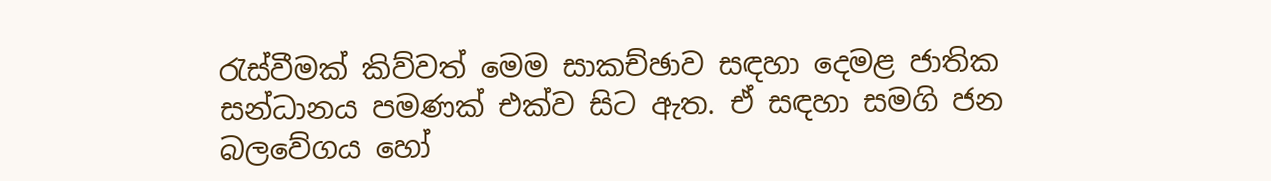රැස්වීමක් කිව්වත් මෙම සාකච්ඡාව සඳහා දෙමළ ජාතික සන්ධානය පමණක් එක්ව සිට ඇත. ඒ සඳහා සමගි ජන බලවේගය හෝ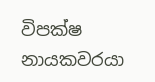විපක්ෂ නායකවරයා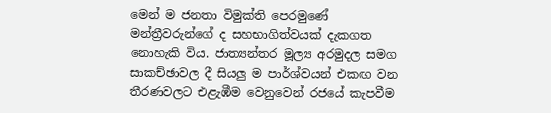මෙන් ම ජනතා විමුක්ති පෙරමුණේ මන්ත්‍රීවරුන්ගේ ද සහභාගිත්වයක් දැකගත නොහැකි විය. ජාත්‍යන්තර මූල්‍ය අරමුදල සමග සාකච්ඡාවල දී සියලු ම පාර්ශ්වයන් එකඟ වන තීරණවලට එළැඹීම වෙනුවෙන් රජයේ කැපවීම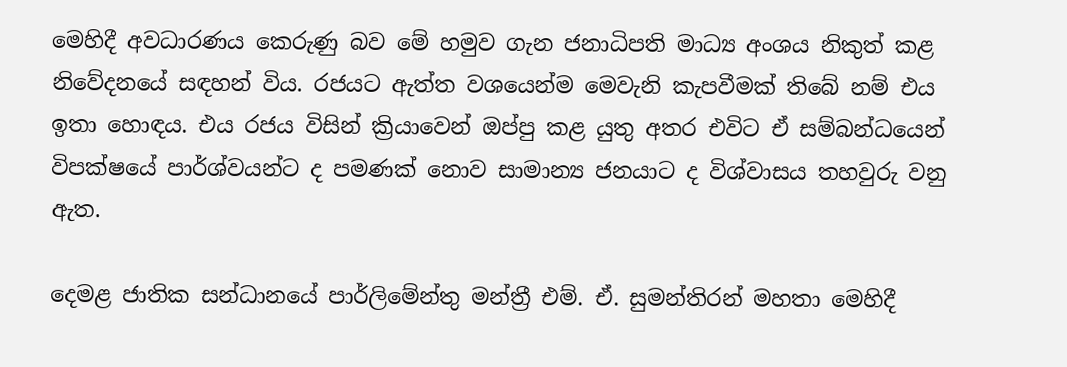මෙහිදී අවධාරණය කෙරුණු බව මේ හමුව ගැන ජනාධිපති මාධ්‍ය අංශය නිකුත් කළ නිවේදනයේ සඳහන් විය. රජයට ඇත්ත වශයෙන්ම මෙවැනි කැපවීමක් තිබේ නම් එය ඉතා හොඳය. එය රජය විසින් ක්‍රියාවෙන් ඔප්පු කළ යුතු අතර එවිට ඒ සම්බන්ධයෙන් විපක්ෂයේ පාර්ශ්වයන්ට ද පමණක් නොව සාමාන්‍ය ජනයාට ද විශ්වාසය තහවුරු වනු ඇත.

දෙමළ ජාතික සන්ධානයේ පාර්ලිමේන්තු මන්ත්‍රී එම්. ඒ. සුමන්තිරන් මහතා මෙහිදී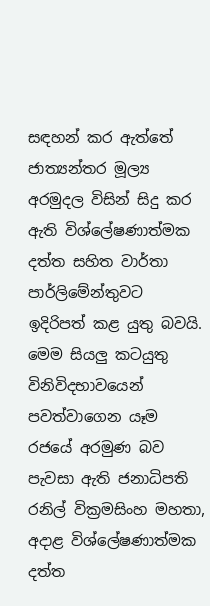සඳහන් කර ඇත්තේ ජාත්‍යන්තර මූල්‍ය අරමුදල විසින් සිදු කර ඇති විශ්ලේෂණාත්මක දත්ත සහිත වාර්තා පාර්ලිමේන්තුවට ඉදිරිපත් කළ යුතු බවයි. මෙම සියලු කටයුතු විනිවිදභාවයෙන් පවත්වාගෙන යෑම රජයේ අරමුණ බව පැවසා ඇති ජනාධිපති රනිල් වික්‍රමසිංහ මහතා, අදාළ විශ්ලේෂණාත්මක දත්ත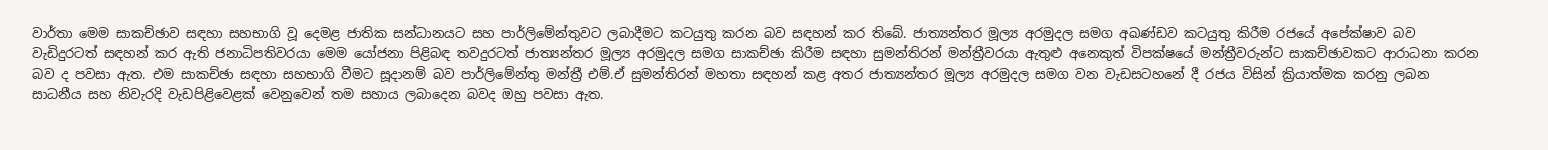වාර්තා මෙම සාකච්ඡාව සඳහා සහභාගි වූ දෙමළ ජාතික සන්ධානයට සහ පාර්ලිමේන්තුවට ලබාදීමට කටයුතු කරන බව සඳහන් කර තිබේ. ජාත්‍යන්තර මූල්‍ය අරමුදල සමග අඛණ්ඩව කටයුතු කිරීම රජයේ අපේක්ෂාව බව වැඩිදුරටත් සඳහන් කර ඇති ජනාධිපතිවරයා මෙම යෝජනා පිළිබඳ තවදුරටත් ජාත්‍යන්තර මූල්‍ය අරමුදල සමග සාකච්ඡා කිරීම සඳහා සුමන්තිරන් මන්ත්‍රීවරයා ඇතුළු අනෙකුත් විපක්ෂයේ මන්ත්‍රීවරුන්ට සාකච්ඡාවකට ආරාධනා කරන බව ද පවසා ඇත. එම සාකච්ඡා සඳහා සහභාගි වීමට සූදානම් බව පාර්ලිමේන්තු මන්ත්‍රී එම්.ඒ සුමන්තිරන් මහතා සඳහන් කළ අතර ජාත්‍යන්තර මූල්‍ය අරමුදල සමග වන වැඩසටහනේ දී රජය විසින් ක්‍රියාත්මක කරනු ලබන සාධනීය සහ නිවැරදි වැඩපිළිවෙළක් වෙනුවෙන් තම සහාය ලබාදෙන බවද ඔහු පවසා ඇත.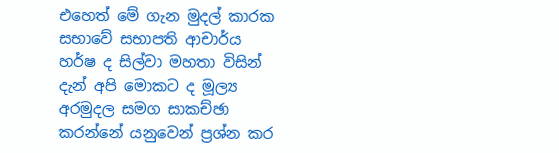එහෙත් මේ ගැන මුදල් කාරක සභාවේ සභාපති ආචාර්ය හර්ෂ ද සිල්වා මහතා විසින් දැන් අපි මොකට ද මූල්‍ය අරමුදල සමග සාකච්ඡා කරන්නේ යනුවෙන් ප්‍රශ්න කර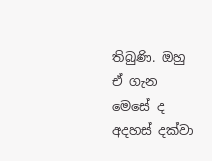තිබුණි. ඔහු ඒ ගැන මෙසේ ද අදහස් දක්වා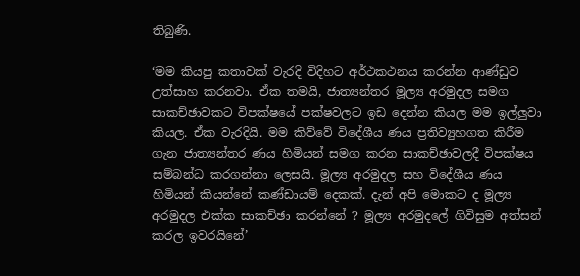තිබුණි.

‘මම කියපු කතාවක් වැරදි විදිහට අර්ථකථනය කරන්න ආණ්ඩුව උත්සාහ කරනවා. ඒක තමයි, ජාත්‍යන්තර මූල්‍ය අරමුදල සමග සාකච්ඡාවකට විපක්ෂයේ පක්ෂවලට ඉඩ දෙන්න කියල මම ඉල්ලුවා කියල. ඒක වැරදියි. මම කිව්වේ විදේශීය ණය ප්‍රතිව්‍යුහගත කිරීම ගැන ජාත්‍යන්තර ණය හිමියන් සමග කරන සාකච්ඡාවලදී විපක්ෂය සම්බන්ධ කරගන්නා ලෙසයි. මූල්‍ය අරමුදල සහ විදේශීය ණය හිමියන් කියන්නේ කණ්ඩායම් දෙකක්. දැන් අපි මොකට ද මූල්‍ය අරමුදල එක්ක සාකච්ඡා කරන්නේ ? මූල්‍ය අරමුදලේ ගිවිසුම අත්සන් කරල ඉවරයිනේ’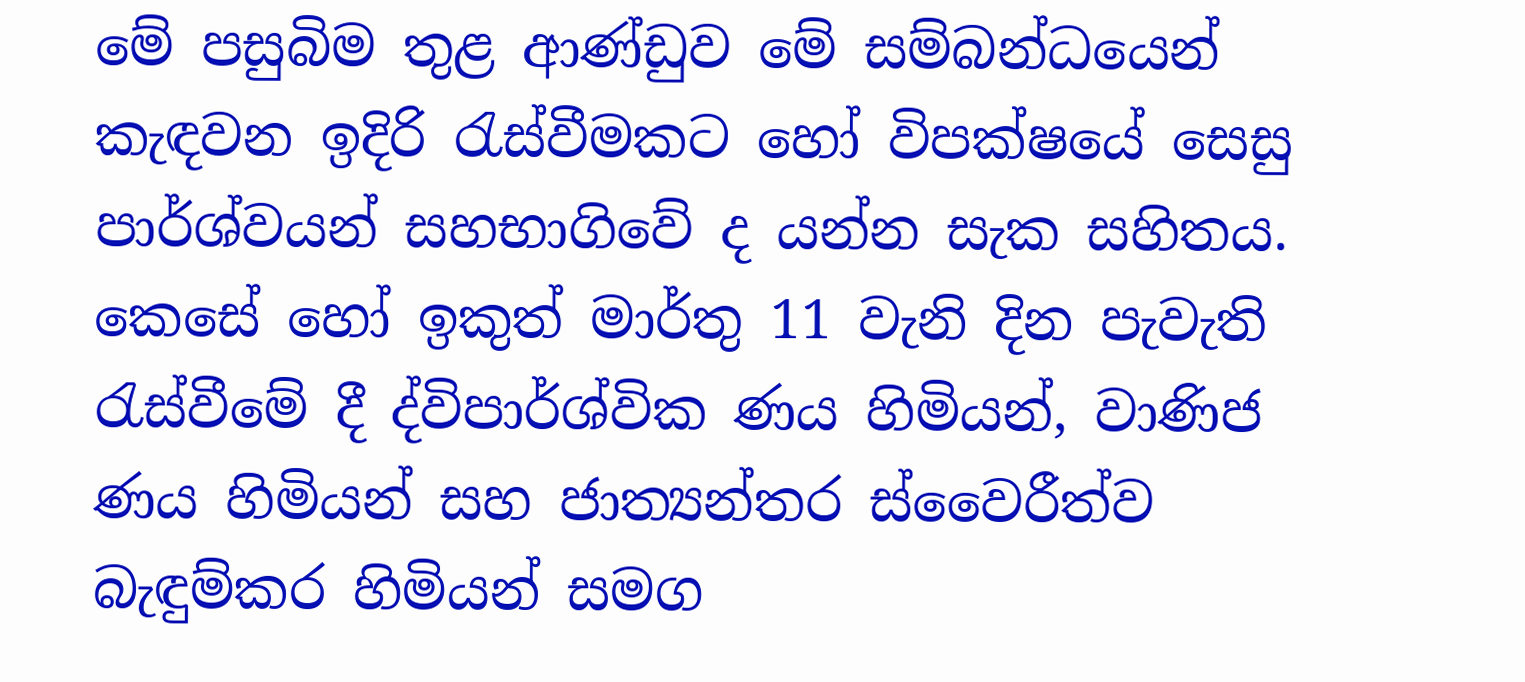මේ පසුබිම තුළ ආණ්ඩුව මේ සම්බන්ධයෙන් කැඳවන ඉදිරි රැස්වීමකට හෝ විපක්ෂයේ සෙසු පාර්ශ්වයන් සහභාගිවේ ද යන්න සැක සහිතය. කෙසේ හෝ ඉකුත් මාර්තු 11 වැනි දින පැවැති රැස්වීමේ දී ද්විපාර්ශ්වික ණය හිමියන්, වාණිජ ණය හිමියන් සහ ජාත්‍යන්තර ස්වෛරීත්ව බැඳුම්කර හිමියන් සමග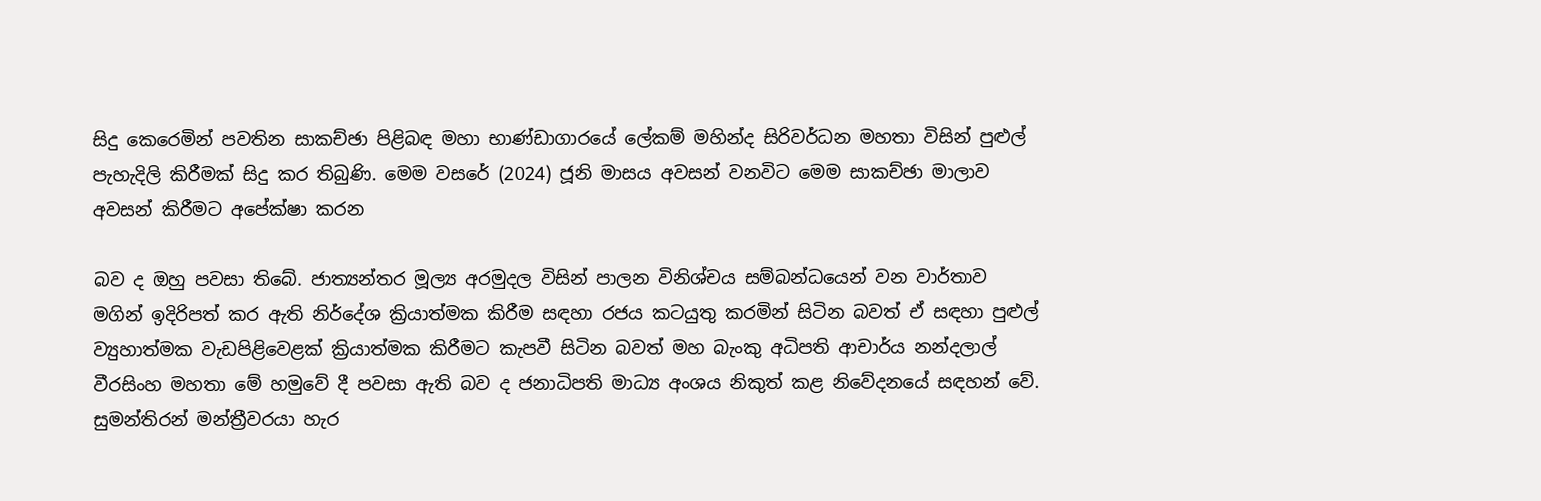සිදු කෙරෙමින් පවතින සාකච්ඡා පිළිබඳ මහා භාණ්ඩාගාරයේ ලේකම් මහින්ද සිරිවර්ධන මහතා විසින් පුළුල් පැහැදිලි කිරීමක් සිදු කර තිබුණි. මෙම වසරේ (2024) ජූනි මාසය අවසන් වනවිට මෙම සාකච්ඡා මාලාව අවසන් කිරීමට අපේක්ෂා කරන

බව ද ඔහු පවසා තිබේ. ජාත්‍යන්තර මූල්‍ය අරමුදල විසින් පාලන විනිශ්චය සම්බන්ධයෙන් වන වාර්තාව මගින් ඉදිරිපත් කර ඇති නිර්දේශ ක්‍රියාත්මක කිරීම සඳහා රජය කටයුතු කරමින් සිටින බවත් ඒ සඳහා පුළුල් ව්‍යුහාත්මක වැඩපිළිවෙළක් ක්‍රියාත්මක කිරීමට කැපවී සිටින බවත් මහ බැංකු අධිපති ආචාර්ය නන්දලාල් වීරසිංහ මහතා මේ හමුවේ දී පවසා ඇති බව ද ජනාධිපති මාධ්‍ය අංශය නිකුත් කළ නිවේදනයේ සඳහන් වේ. සුමන්තිරන් මන්ත්‍රීවරයා හැර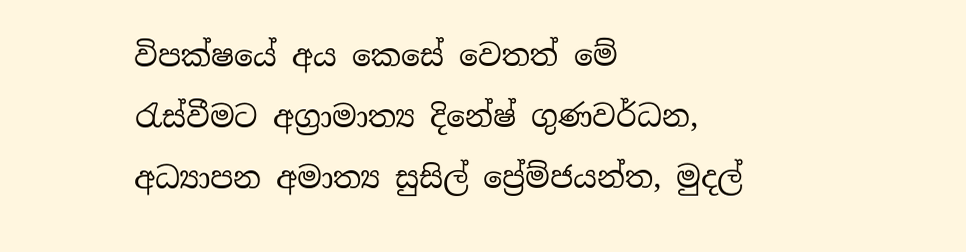විපක්ෂයේ අය කෙසේ වෙතත් මේ රැස්වීමට අග්‍රාමාත්‍ය දිනේෂ් ගුණවර්ධන, අධ්‍යාපන අමාත්‍ය සුසිල් ප්‍රේම්ජයන්ත, මුදල්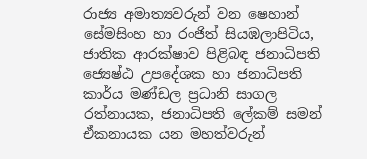රාජ්‍ය අමාත්‍යවරුන් වන ෂෙහාන් සේමසිංහ හා රංජිත් සියඹලාපිටිය, ජාතික ආරක්ෂාව පිළිබඳ ජනාධිපති ජ්‍යෙෂ්ඨ උපදේශක හා ජනාධිපති කාර්ය මණ්ඩල ප්‍රධානි සාගල රත්නායක, ජනාධිපති ලේකම් සමන් ඒකනායක යන මහත්වරුන්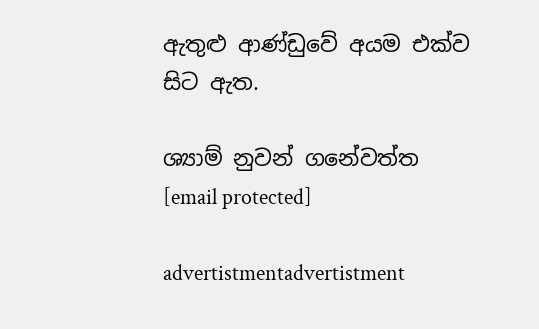ඇතුළු ආණ්ඩුවේ අයම එක්ව සිට ඇත.

ශ්‍යාම් නුවන් ගනේවත්ත
[email protected]

advertistmentadvertistment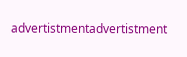advertistmentadvertistment